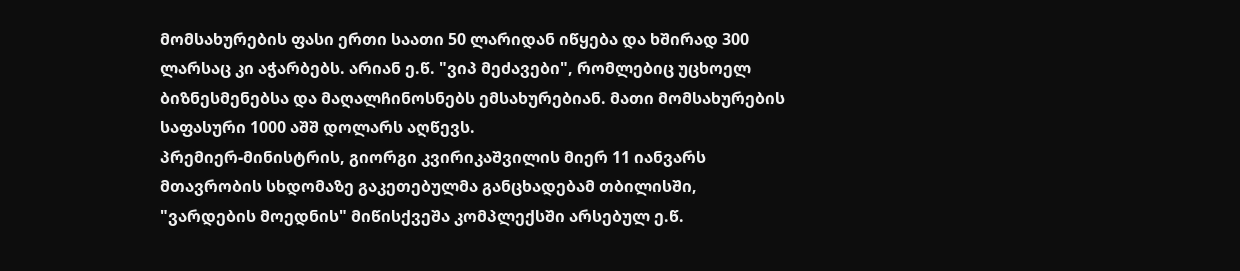მომსახურების ფასი ერთი საათი 50 ლარიდან იწყება და ხშირად 300 ლარსაც კი აჭარბებს. არიან ე.წ. "ვიპ მეძავები", რომლებიც უცხოელ ბიზნესმენებსა და მაღალჩინოსნებს ემსახურებიან. მათი მომსახურების საფასური 1000 აშშ დოლარს აღწევს.
პრემიერ-მინისტრის, გიორგი კვირიკაშვილის მიერ 11 იანვარს მთავრობის სხდომაზე გაკეთებულმა განცხადებამ თბილისში, "ვარდების მოედნის" მიწისქვეშა კომპლექსში არსებულ ე.წ.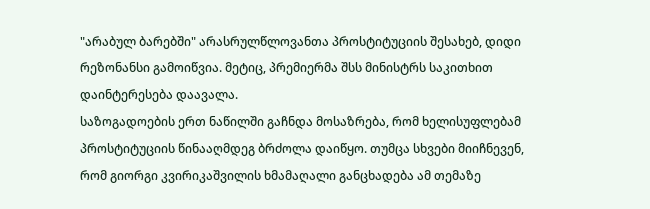"არაბულ ბარებში" არასრულწლოვანთა პროსტიტუციის შესახებ, დიდი რეზონანსი გამოიწვია. მეტიც, პრემიერმა შსს მინისტრს საკითხით დაინტერესება დაავალა.
საზოგადოების ერთ ნაწილში გაჩნდა მოსაზრება, რომ ხელისუფლებამ პროსტიტუციის წინააღმდეგ ბრძოლა დაიწყო. თუმცა სხვები მიიჩნევენ, რომ გიორგი კვირიკაშვილის ხმამაღალი განცხადება ამ თემაზე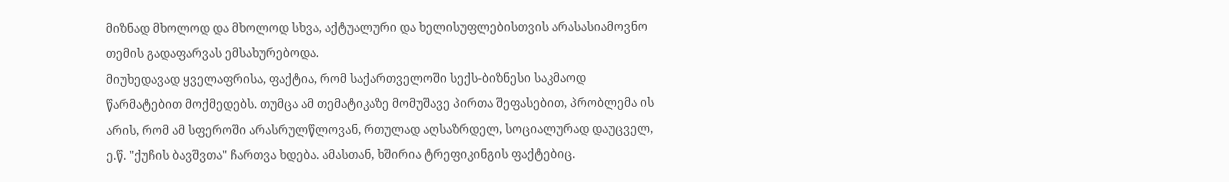მიზნად მხოლოდ და მხოლოდ სხვა, აქტუალური და ხელისუფლებისთვის არასასიამოვნო თემის გადაფარვას ემსახურებოდა.
მიუხედავად ყველაფრისა, ფაქტია, რომ საქართველოში სექს-ბიზნესი საკმაოდ წარმატებით მოქმედებს. თუმცა ამ თემატიკაზე მომუშავე პირთა შეფასებით, პრობლემა ის არის, რომ ამ სფეროში არასრულწლოვან, რთულად აღსაზრდელ, სოციალურად დაუცველ, ე.წ. "ქუჩის ბავშვთა" ჩართვა ხდება. ამასთან, ხშირია ტრეფიკინგის ფაქტებიც.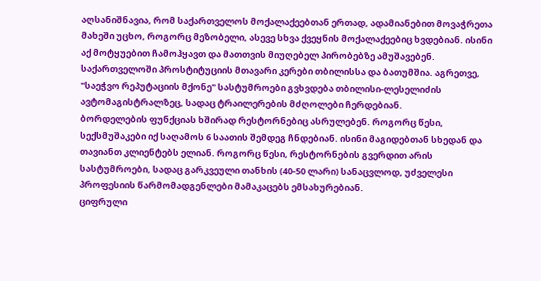აღსანიშნავია, რომ საქართველოს მოქალაქეებთან ერთად, ადამიანებით მოვაჭრეთა მახეში უცხო, როგორც მეზობელი, ასევე სხვა ქვეყნის მოქალაქეებიც ხვდებიან. ისინი აქ მოტყუებით ჩამოჰყავთ და მათთვის მიუღებელ პირობებზე ამუშავებენ.
საქართველოში პროსტიტუციის მთავარი კერები თბილისსა და ბათუმშია. აგრეთვე, "საეჭვო რეპუტაციის მქონე" სასტუმროები გვხვდება თბილისი-ლესელიძის ავტომაგისტრალზეც, სადაც ტრაილერების მძღოლები ჩერდებიან.
ბორდელების ფუნქციას ხშირად რესტორნებიც ასრულებენ. როგორც წესი, სექსმუშაკები იქ საღამოს 6 საათის შემდეგ ჩნდებიან. ისინი მაგიდებთან სხედან და თავიანთ კლიენტებს ელიან. როგორც წესი, რესტორნების გვერდით არის სასტუმროები, სადაც გარკვეული თანხის (40-50 ლარი) სანაცვლოდ, უძველესი პროფესიის წარმომადგენლები მამაკაცებს ემსახურებიან.
ციფრული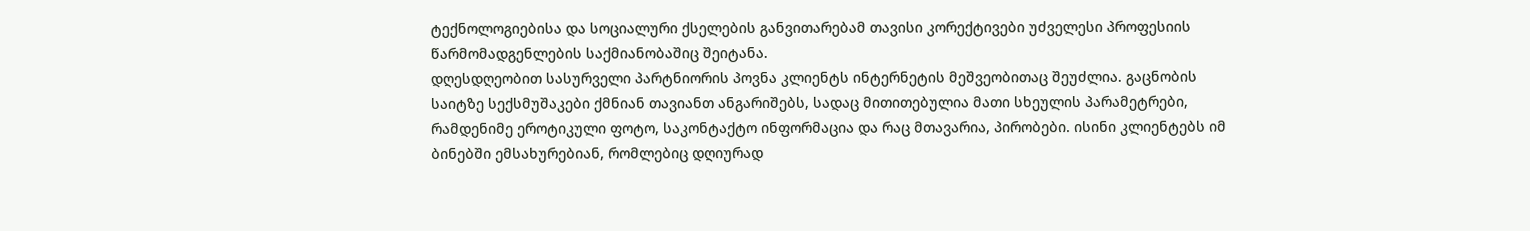ტექნოლოგიებისა და სოციალური ქსელების განვითარებამ თავისი კორექტივები უძველესი პროფესიის წარმომადგენლების საქმიანობაშიც შეიტანა.
დღესდღეობით სასურველი პარტნიორის პოვნა კლიენტს ინტერნეტის მეშვეობითაც შეუძლია. გაცნობის საიტზე სექსმუშაკები ქმნიან თავიანთ ანგარიშებს, სადაც მითითებულია მათი სხეულის პარამეტრები, რამდენიმე ეროტიკული ფოტო, საკონტაქტო ინფორმაცია და რაც მთავარია, პირობები. ისინი კლიენტებს იმ ბინებში ემსახურებიან, რომლებიც დღიურად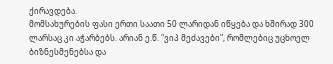ქირავდება.
მომსახურების ფასი ერთი საათი 50 ლარიდან იწყება და ხშირად 300 ლარსაც კი აჭარბებს. არიან ე.წ. "ვიპ მეძავები", რომლებიც უცხოელ ბიზნესმენებსა და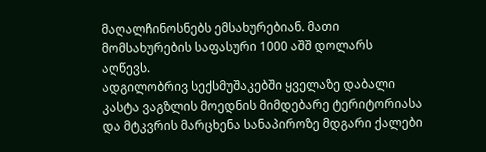მაღალჩინოსნებს ემსახურებიან. მათი მომსახურების საფასური 1000 აშშ დოლარს აღწევს.
ადგილობრივ სექსმუშაკებში ყველაზე დაბალი კასტა ვაგზლის მოედნის მიმდებარე ტერიტორიასა და მტკვრის მარცხენა სანაპიროზე მდგარი ქალები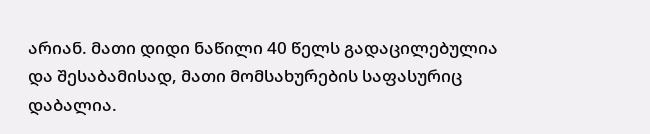არიან. მათი დიდი ნაწილი 40 წელს გადაცილებულია და შესაბამისად, მათი მომსახურების საფასურიც დაბალია.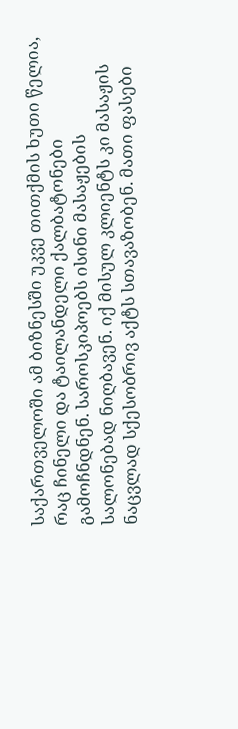საქართველოში ამ ბიზნესში უკვე თითქმის ხუთი წელია, რაც ჩინელი და ტაილანდელი ქალბატონები გამოჩნდნენ. საროსკიპოებს ისინი მასაჟების სალონებად ნიღბავენ. იქ მისულ კლიენტს კი მასაჟის ნაცვლად სქესობრივ აქტს სთავაზობენ. მათი ფასები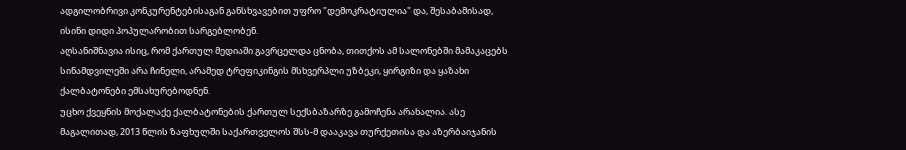ადგილობრივი კონკურენტებისაგან განსხვავებით უფრო "დემოკრატიულია" და, შესაბამისად, ისინი დიდი პოპულარობით სარგებლობენ.
აღსანიშნავია ისიც, რომ ქართულ მედიაში გავრცელდა ცნობა, თითქოს ამ სალონებში მამაკაცებს სინამდვილეში არა ჩინელი, არამედ ტრეფიკინგის მსხვერპლი უზბეკი, ყირგიზი და ყაზახი ქალბატონები ემსახურებოდნენ.
უცხო ქვეყნის მოქალაქე ქალბატონების ქართულ სექსბაზარზე გამოჩენა არახალია. ასე მაგალითად, 2013 წლის ზაფხულში საქართველოს შსს-მ დააკავა თურქეთისა და აზერბაიჯანის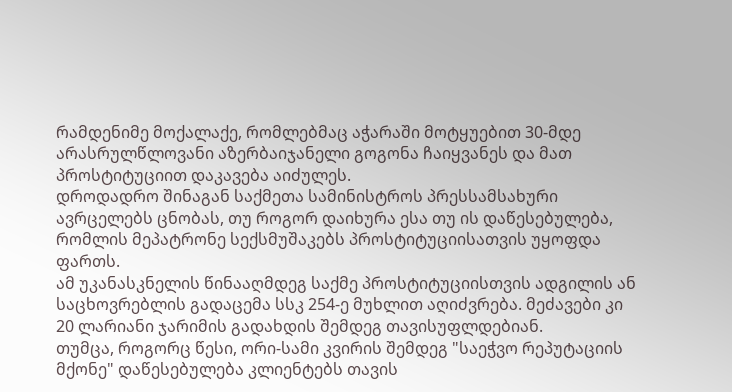რამდენიმე მოქალაქე, რომლებმაც აჭარაში მოტყუებით 30-მდე არასრულწლოვანი აზერბაიჯანელი გოგონა ჩაიყვანეს და მათ პროსტიტუციით დაკავება აიძულეს.
დროდადრო შინაგან საქმეთა სამინისტროს პრესსამსახური ავრცელებს ცნობას, თუ როგორ დაიხურა ესა თუ ის დაწესებულება, რომლის მეპატრონე სექსმუშაკებს პროსტიტუციისათვის უყოფდა ფართს.
ამ უკანასკნელის წინააღმდეგ საქმე პროსტიტუციისთვის ადგილის ან საცხოვრებლის გადაცემა სსკ 254-ე მუხლით აღიძვრება. მეძავები კი 20 ლარიანი ჯარიმის გადახდის შემდეგ თავისუფლდებიან.
თუმცა, როგორც წესი, ორი-სამი კვირის შემდეგ "საეჭვო რეპუტაციის მქონე" დაწესებულება კლიენტებს თავის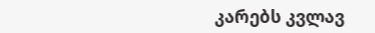კარებს კვლავ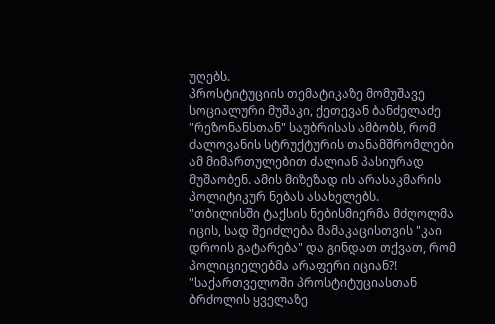უღებს.
პროსტიტუციის თემატიკაზე მომუშავე სოციალური მუშაკი, ქეთევან ბანძელაძე "რეზონანსთან" საუბრისას ამბობს, რომ ძალოვანის სტრუქტურის თანამშრომლები ამ მიმართულებით ძალიან პასიურად მუშაობენ. ამის მიზეზად ის არასაკმარის პოლიტიკურ ნებას ასახელებს.
"თბილისში ტაქსის ნებისმიერმა მძღოლმა იცის, სად შეიძლება მამაკაცისთვის "კაი დროის გატარება" და გინდათ თქვათ, რომ პოლიციელებმა არაფერი იციან?!
"საქართველოში პროსტიტუციასთან ბრძოლის ყველაზე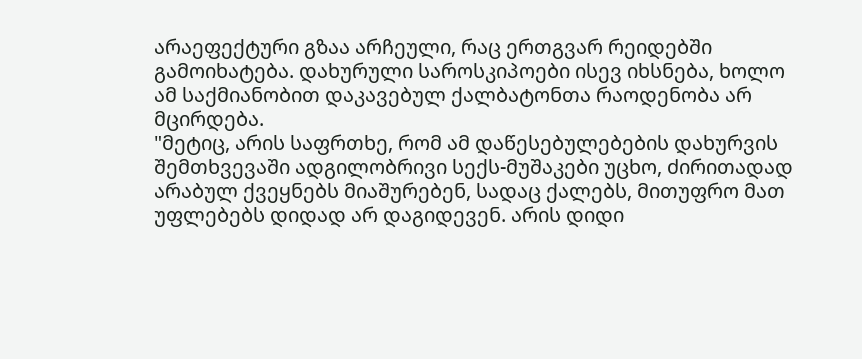არაეფექტური გზაა არჩეული, რაც ერთგვარ რეიდებში გამოიხატება. დახურული საროსკიპოები ისევ იხსნება, ხოლო ამ საქმიანობით დაკავებულ ქალბატონთა რაოდენობა არ მცირდება.
"მეტიც, არის საფრთხე, რომ ამ დაწესებულებების დახურვის შემთხვევაში ადგილობრივი სექს-მუშაკები უცხო, ძირითადად არაბულ ქვეყნებს მიაშურებენ, სადაც ქალებს, მითუფრო მათ უფლებებს დიდად არ დაგიდევენ. არის დიდი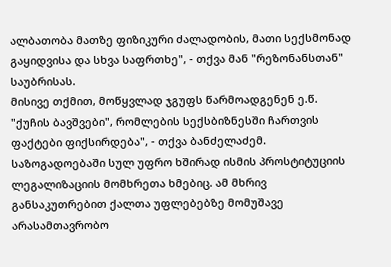ალბათობა მათზე ფიზიკური ძალადობის, მათი სექსმონად გაყიდვისა და სხვა საფრთხე", - თქვა მან "რეზონანსთან" საუბრისას.
მისივე თქმით, მოწყვლად ჯგუფს წარმოადგენენ ე.წ. "ქუჩის ბავშვები", რომლების სექსბიზნესში ჩართვის ფაქტები ფიქსირდება", - თქვა ბანძელაძემ.
საზოგადოებაში სულ უფრო ხშირად ისმის პროსტიტუციის ლეგალიზაციის მომხრეთა ხმებიც. ამ მხრივ განსაკუთრებით ქალთა უფლებებზე მომუშავე არასამთავრობო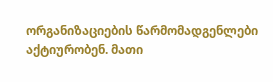ორგანიზაციების წარმომადგენლები აქტიურობენ. მათი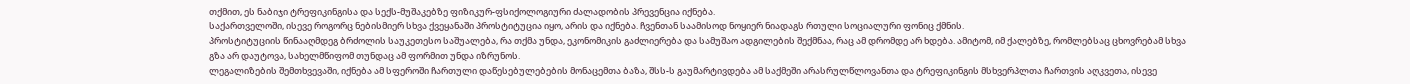თქმით, ეს ნაბიჯი ტრეფიკინგისა და სექს-მუშაკებზე ფიზიკურ-ფსიქოლოგიური ძალადობის პრევენცია იქნება.
საქართველოში, ისევე როგორც ნებისმიერ სხვა ქვეყანაში პროსტიტუცია იყო, არის და იქნება. ჩვენთან საამისოდ ნოყიერ ნიადაგს რთული სოციალური ფონიც ქმნის.
პროსტიტუციის წინააღმდეგ ბრძოლის საუკეთესო საშუალება, რა თქმა უნდა, ეკონომიკის გაძლიერება და სამუშაო ადგილების შექმნაა, რაც ამ დრომდე არ ხდება. ამიტომ, იმ ქალებზე, რომლებსაც ცხოვრებამ სხვა გზა არ დაუტოვა, სახელმწიფომ თუნდაც ამ ფორმით უნდა იზრუნოს.
ლეგალიზების შემთხვევაში, იქნება ამ სფეროში ჩართული დაწესებულებების მონაცემთა ბაზა, შსს-ს გაუმარტივდება ამ საქმეში არასრულწლოვანთა და ტრეფიკინგის მსხვერპლთა ჩართვის აღკვეთა, ისევე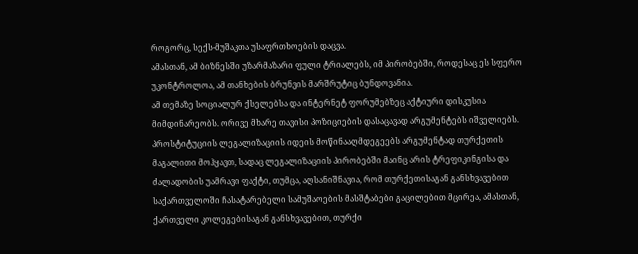როგორც, სექს-მუშაკთა უსაფრთხოების დაცვა.
ამასთან, ამ ბიზნესში უზარმაზარი ფული ტრიალებს, იმ პირობებში, როდესაც ეს სფერო უკონტროლოა, ამ თანხების ბრუნვის მარშრუტიც ბუნდოვანია.
ამ თემაზე სოციალურ ქსელებსა და ინტერნეტ ფორუმებზეც აქტიური დისკუსია მიმდინარეობს. ორივე მხარე თავისი პოზიციების დასაცავად არგუმენტებს იშველიებს.
პროსტიტუციის ლეგალიზაციის იდეის მოწინააღმდეგეებს არგუმენტად თურქეთის მაგალითი მოჰყავთ, სადაც ლეგალიზაციის პირობებში მაინც არის ტრეფიკინგისა და ძალადობის უამრავი ფაქტი, თუმცა, აღსანიშნავია, რომ თურქეთისაგან განსხვავებით საქართველოში ჩასატარებელი სამუშაოების მასშტაბები გაცილებით მცირეა, ამასთან, ქართველი კოლეგებისაგან განსხვავებით, თურქი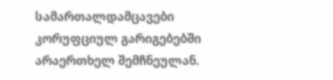სამართალდამცავები კორუფციულ გარიგებებში არაერთხელ შემჩნეულან.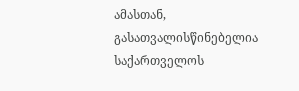ამასთან, გასათვალისწინებელია საქართველოს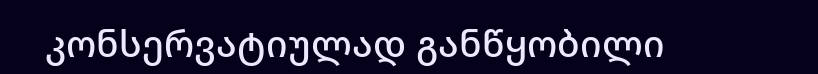კონსერვატიულად განწყობილი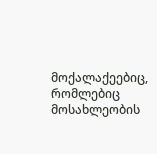მოქალაქეებიც, რომლებიც მოსახლეობის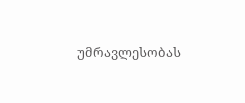უმრავლესობას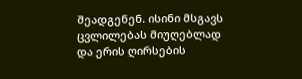შეადგენენ. ისინი მსგავს ცვლილებას მიუღებლად და ერის ღირსების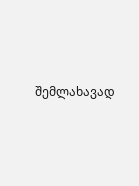შემლახავად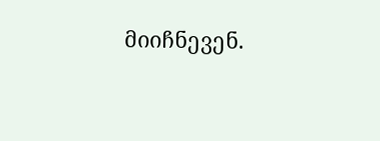მიიჩნევენ.